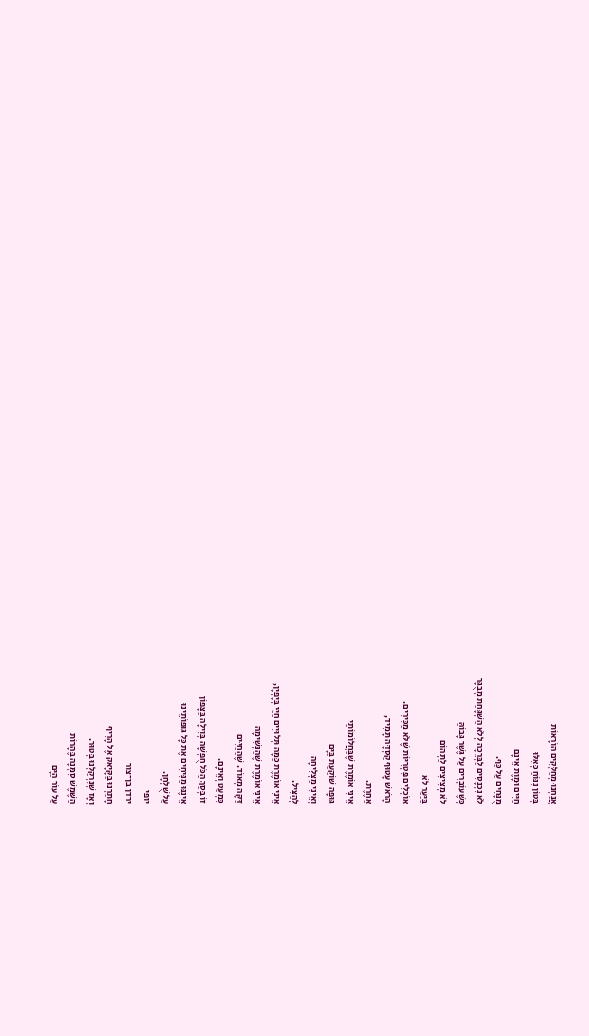אֲנַחְנוּ מְחַלְּקִים הוֹרָאוֹת
בְּטוֹן נִנּוֹחַ כְּאִלּוּ
חַיִּים וּמָוֶת אֵינָם
מֻנָּחִים עַל כַּף.
לֹא נִכְנָסִים לַבְּרֵכָה לְלֹא הַשְׁגָּחַת מְבֻגָּר
כְּשֶׁעוֹבְרִים עַל גֶּשֶׁר גָּבוֹהַּ
לֹא מְצִיצִים לַתְּהוֹם
בַּיַּעַר לֹא
אוֹכְלִים פִּטְרִיּוֹת שֶׁלֹּא מַכִּירִים.
הָרֹאשׁ עָטוּף קַסְדָּה תָּמִיד,
אַחֶרֶת.
אֵינִי אוֹמֶרֶת שֶׁבַּחֲלוֹמוֹתַי
גּוּפָה שׁוֹקַעַת בַּיָּם
וְאֵינִי מַצְלִיחָה
לְהַצִּיל.
אֵינִי אוֹמֶרֶת כַּמָּה תְּלוּיִים חַיַּי בְּיָפְיָן,
אֵינִי אוֹמֶרֶת שֶׁהַנְּשִׁימָה
דַּקָּה מְאוֹד. שֶׁהַחַיִּים
כִּמְעַט וְאֵינָם.
זוֹ בְּסַךְ הַכֹּל חֻפְשָׁה בְּוִילָה בַּצָּפוֹן
אֵינֶנּוּ מַנִּיחִים אֶת כָּל גּוּפוֹתֵינוּ
עַל שֻׁלְחָן.
יופי
ירדן בן־צור
חָתַרְנוּ בַּקָּיָאק אֶל הָרִיף
וְאָז שְׁנִרְקַלְנוּ בְּטוּר.
הַשֶּׁמֶשׁ סִמְּנָה בֶּהָרוֹת
עַל עוֹר הַיָּם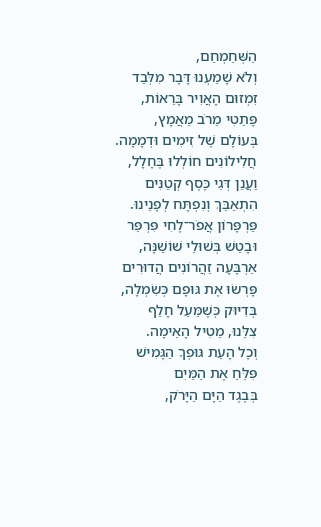הַשְּׁחַמְחַם,
וְלֹא שָׁמַעְנוּ דָּבָר מִלְּבַד
זִמְזוּם הָאֲוִיר בָּרֵאוֹת,
פָּתֵטִי מֵרֹב מַאֲמָץ,
בְּעוֹלָם שֶׁל זִימִים וּדְמָמָה.
חֲלִילוֹנִים חוֹלְלוּ בֶּחָלָל,
וַעֲנַן דְּגֵי כֶּסֶף קְטַנִּים
הִתְאַבֵּךְ וְנִפְתָּח לְפָנֵינוּ.
פַּרְפָּרוֹן אֲפֹר־לֶחִי פִּרְפֵּר
וּבָטַשׁ בְּשׁוּלֵי שׁוֹשַׁנָּה,
אַרְבָּעָה זַהֲרוֹנִים הֲדוּרִים
פָּרְשׂוּ אֶת גּוּפָם כְּשִׂמְלָה,
בְּדִיּוּק כְּשֶׁמֵּעַל חָלַף
צִלֵּנוּ, מֵטִיל הָאֵימָה.
וְכָל הָעֵת גּוּפְךָ הַגָּמִישׁ
פִּלֵּחַ אֶת הַמַּיִם
בְּבֶגֶד הַיָּם הַיָּרֹק,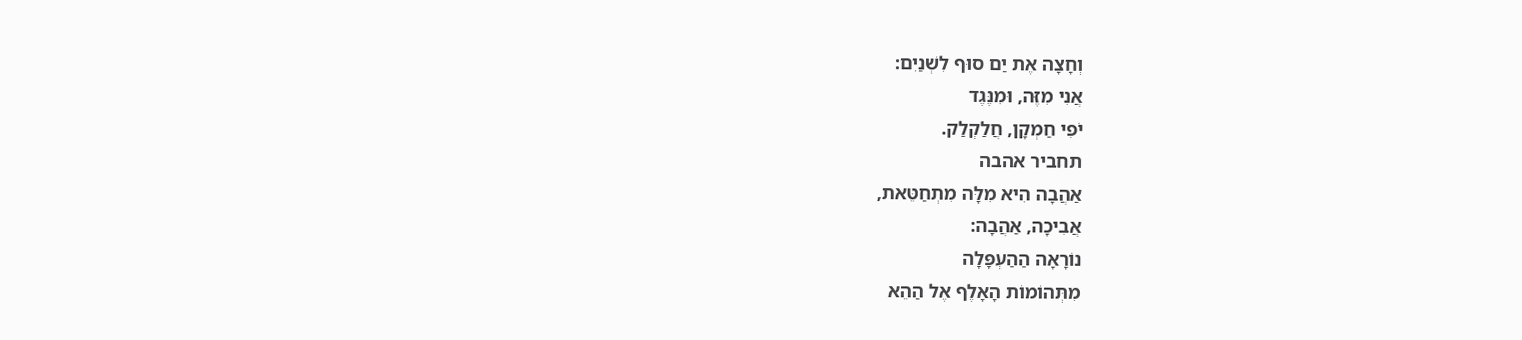וְחָצָה אֶת יַם סוּף לִשְׁנַיִם:
אֲנִי מִזֶּה, וּמִנֶּגֶד
יֹפִי חַמְקָן, חֲלַקְלַק.
תחביר אהבה
אַהֲבָה הִיא מִלָּה מִתְחַטֵּאת,
אֲבִיכָה, אַהֲבָה:
נוֹרָאָה הַהַעְפָּלָה
מִתְּהוֹמוֹת הָאָלֶף אֶל הַהֵא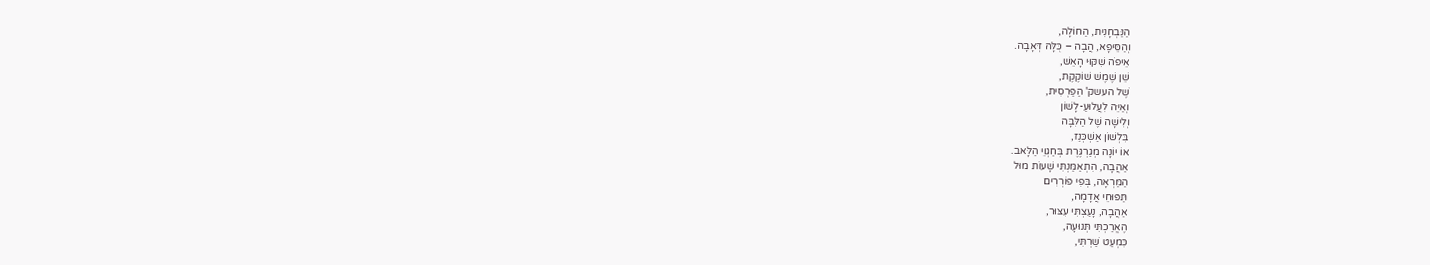הַנַּבְחָנִית, הַחוֹלָה,
וְהַסֵּיפָא, הֲבָה – כֻּלָּהּ דְּאָבָה.
אֵיפֹה שִׁקּוּי הָאֵשׁ,
שֵׁן שֶׁמֶשׁ שׁוֹקֶקֶת,
שֶׁל העשק' הַפַּרְסִית,
וְאַיֵּה לִעֲלוּעַ-לָשׁוֹן
וְלִישָׁה שֶׁל הַלִּבָּה
בִּלְשׁוֹן אַשְׁכְּנַז,
אוֹ יוֹנָה מְגַרְגֶּרֶת בְּחַגְוֵי הַלָּאב.
אַהֲבָה, הִתְאַמַּנְתִּי שָׁעוֹת מוּל
הַמַּרְאָה, בְּפִי פּוֹרְרִים
תַּפּוּחֵי אֲדָמָה,
אַהֲבָה, נָעַצְתִּי עִצּוּר,
הֶאֱרַכְתִּי תְּנוּעָה,
כִּמְעַט שַׁרְתִּי,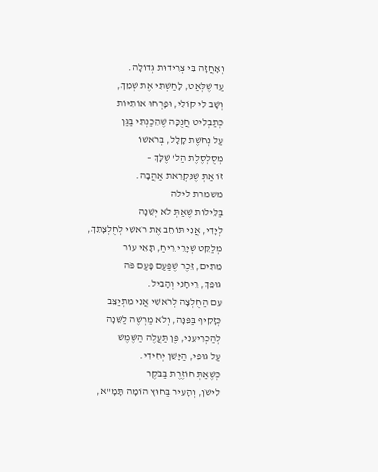וְאָחֲזָה בִּי צְרִידוּת גְּדוֹלָה.
עַד שֶׁלְּאַט, לָחַשְׁתִּי אֶת שְׁמֵךְ,
וְשָׁב לִי קוֹלִי, וּפָרְחוּ אוֹתִיּוֹת
כְּתַבְלִיט חֲנֻכָּה שֶׁהֵכַנְתִּי בַּגַּן
עַל נְחֹשֶׁת קָלָל, בְּרֹאשׁוֹ
מְסֻלְסֶלֶת הַל' שֶׁלָּךְ –
זוֹ אַתְּ שֶׁנִּקְרֵאת אַהֲבָה.
משמרת לילה
בַּלֵּילוֹת שֶׁאַתְּ לֹא יְשֵׁנָה
לְיָדִי, אֲנִי תּוֹחֵב אֶת רֹאשִׁי לְחֻלְצָתֵךְ,
מְלַקֵּט שְׁיָרֵי רֵיחַ, תָּאֵי עוֹר
מֵתִים, זֵכֶר שֶׁפַּעַם פָּעַם פֹּה
גּוּפֵךְ, רֵיחָנִי וְהָבִיל.
עִם הַחֻלְצָה לְרֹאשִׁי אֲנִי מִתְיַצֵּב
כְּזָקִיף בַּפִּנָּה, וְלֹא מַרְשֶׁה לַשֵּׁנָה
לְהַכְרִיעֵנִי, פֶּן תַּעֲלֶה הַשֶּׁמֶשׁ
עַל גּוּפִי, הַיָּשֵׁן יְחִידִי.
כְּשֶׁאַתְּ חוֹזֶרֶת בַּבֹּקֶר
לִישֹׁן, וְהָעִיר בַּחוּץ הוֹמָה תָּמָ"א,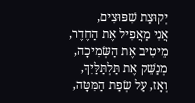יְקוּצַת שִׁפּוּצִים,
אֲנִי מַאֲפִיל אֶת הַחֶדֶר,
מֵיטִיב אֶת הַשְּׂמִיכָה,
מְנַשֵּׁק אֶת תַּלְתַּלַּיִךְ,
וְאָז, עַל שְׂפַת הַמִּטָּה,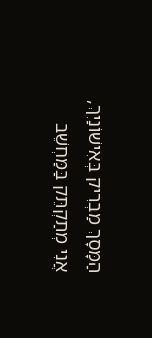הַמָּסָךְ מַבְרִיק בְּאִישׁוֹנַיִךְ,
אֲנִי מְתַקְתֵּק בַּמַּחְשֵׁב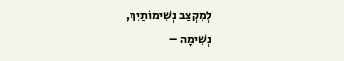לְמִקְצַב נְשִׁימוֹתַיִךְ,
נְשִׁימָה –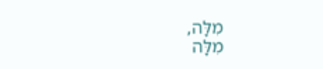מִלָּה,
מִלָּה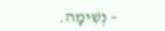– נְשִׁימָה.